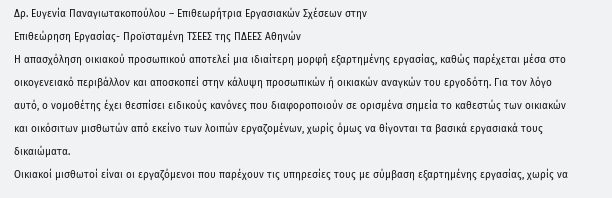Δρ. Ευγενία Παναγιωτακοπούλου – Επιθεωρήτρια Εργασιακών Σχέσεων στην
Επιθεώρηση Εργασίας- Προϊσταμένη ΤΣΕΕΣ της ΠΔΕΕΣ Αθηνών
Η απασχόληση οικιακού προσωπικού αποτελεί μια ιδιαίτερη μορφή εξαρτημένης εργασίας, καθώς παρέχεται μέσα στο οικογενειακό περιβάλλον και αποσκοπεί στην κάλυψη προσωπικών ή οικιακών αναγκών του εργοδότη. Για τον λόγο αυτό, ο νομοθέτης έχει θεσπίσει ειδικούς κανόνες που διαφοροποιούν σε ορισμένα σημεία το καθεστώς των οικιακών και οικόσιτων μισθωτών από εκείνο των λοιπών εργαζομένων, χωρίς όμως να θίγονται τα βασικά εργασιακά τους δικαιώματα.
Οικιακοί μισθωτοί είναι οι εργαζόμενοι που παρέχουν τις υπηρεσίες τους με σύμβαση εξαρτημένης εργασίας, χωρίς να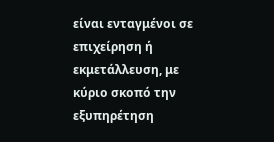είναι ενταγμένοι σε επιχείρηση ή εκμετάλλευση, με κύριο σκοπό την εξυπηρέτηση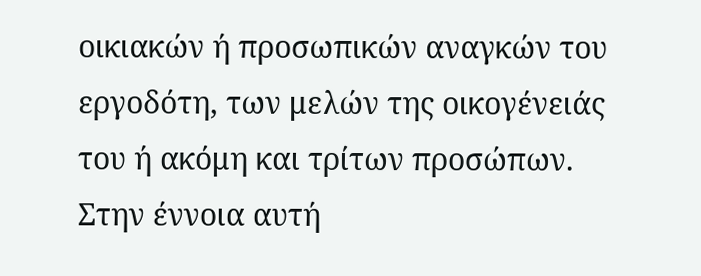οικιακών ή προσωπικών αναγκών του εργοδότη, των μελών της οικογένειάς του ή ακόμη και τρίτων προσώπων. Στην έννοια αυτή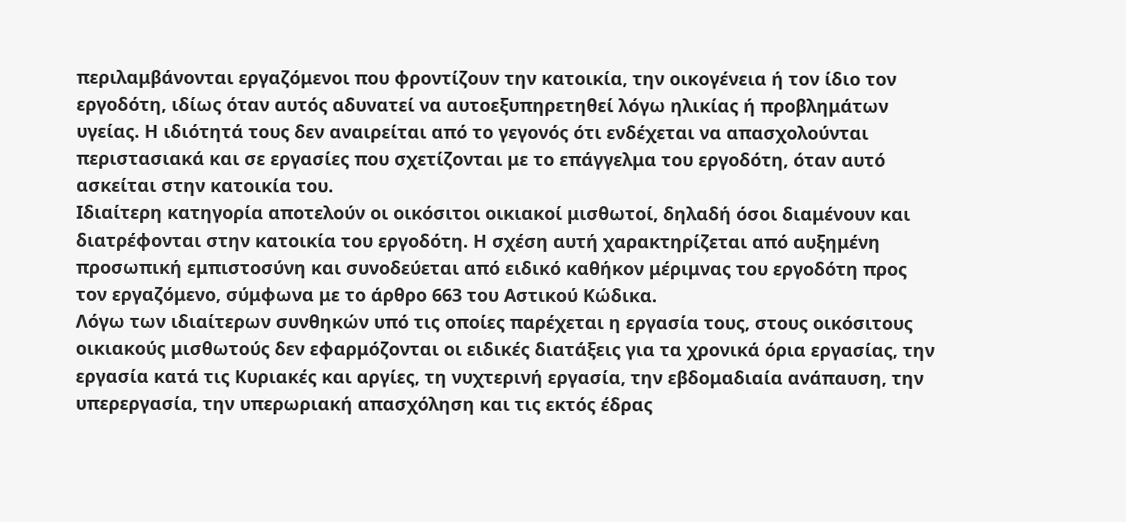περιλαμβάνονται εργαζόμενοι που φροντίζουν την κατοικία, την οικογένεια ή τον ίδιο τον εργοδότη, ιδίως όταν αυτός αδυνατεί να αυτοεξυπηρετηθεί λόγω ηλικίας ή προβλημάτων υγείας. Η ιδιότητά τους δεν αναιρείται από το γεγονός ότι ενδέχεται να απασχολούνται περιστασιακά και σε εργασίες που σχετίζονται με το επάγγελμα του εργοδότη, όταν αυτό ασκείται στην κατοικία του.
Ιδιαίτερη κατηγορία αποτελούν οι οικόσιτοι οικιακοί μισθωτοί, δηλαδή όσοι διαμένουν και διατρέφονται στην κατοικία του εργοδότη. Η σχέση αυτή χαρακτηρίζεται από αυξημένη προσωπική εμπιστοσύνη και συνοδεύεται από ειδικό καθήκον μέριμνας του εργοδότη προς τον εργαζόμενο, σύμφωνα με το άρθρο 663 του Αστικού Κώδικα.
Λόγω των ιδιαίτερων συνθηκών υπό τις οποίες παρέχεται η εργασία τους, στους οικόσιτους οικιακούς μισθωτούς δεν εφαρμόζονται οι ειδικές διατάξεις για τα χρονικά όρια εργασίας, την εργασία κατά τις Κυριακές και αργίες, τη νυχτερινή εργασία, την εβδομαδιαία ανάπαυση, την υπερεργασία, την υπερωριακή απασχόληση και τις εκτός έδρας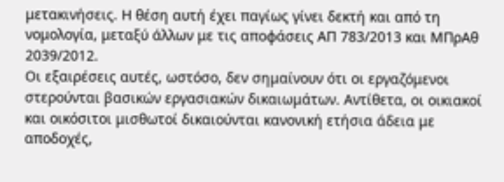μετακινήσεις. Η θέση αυτή έχει παγίως γίνει δεκτή και από τη νομολογία, μεταξύ άλλων με τις αποφάσεις ΑΠ 783/2013 και ΜΠρΑθ 2039/2012.
Οι εξαιρέσεις αυτές, ωστόσο, δεν σημαίνουν ότι οι εργαζόμενοι στερούνται βασικών εργασιακών δικαιωμάτων. Αντίθετα, οι οικιακοί και οικόσιτοι μισθωτοί δικαιούνται κανονική ετήσια άδεια με αποδοχές,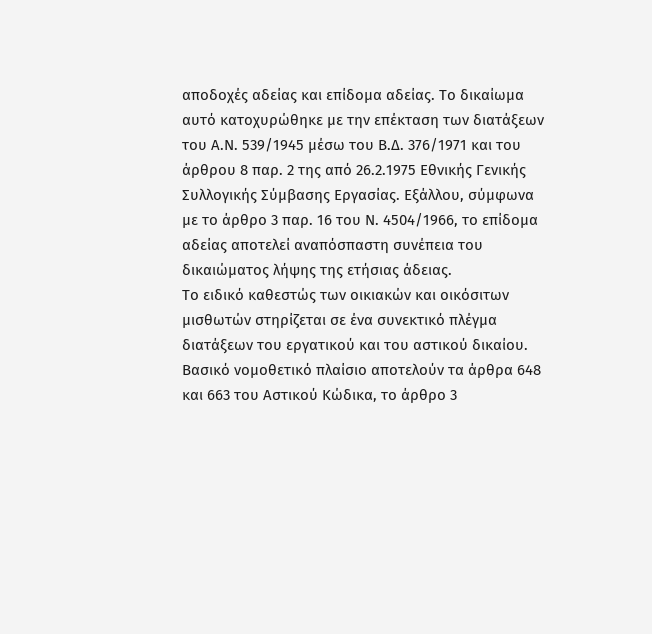αποδοχές αδείας και επίδομα αδείας. Το δικαίωμα αυτό κατοχυρώθηκε με την επέκταση των διατάξεων του Α.Ν. 539/1945 μέσω του Β.Δ. 376/1971 και του άρθρου 8 παρ. 2 της από 26.2.1975 Εθνικής Γενικής Συλλογικής Σύμβασης Εργασίας. Εξάλλου, σύμφωνα με το άρθρο 3 παρ. 16 του Ν. 4504/1966, το επίδομα αδείας αποτελεί αναπόσπαστη συνέπεια του δικαιώματος λήψης της ετήσιας άδειας.
Το ειδικό καθεστώς των οικιακών και οικόσιτων μισθωτών στηρίζεται σε ένα συνεκτικό πλέγμα διατάξεων του εργατικού και του αστικού δικαίου. Βασικό νομοθετικό πλαίσιο αποτελούν τα άρθρα 648 και 663 του Αστικού Κώδικα, το άρθρο 3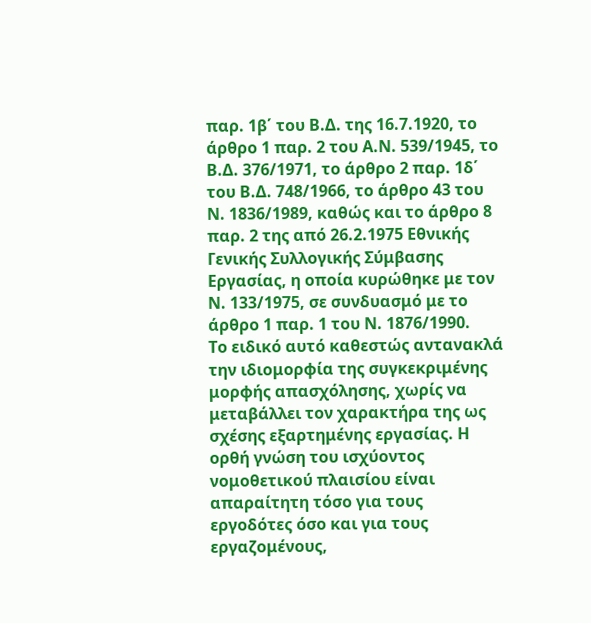παρ. 1β΄ του Β.Δ. της 16.7.1920, το άρθρο 1 παρ. 2 του Α.Ν. 539/1945, το Β.Δ. 376/1971, το άρθρο 2 παρ. 1δ΄ του Β.Δ. 748/1966, το άρθρο 43 του Ν. 1836/1989, καθώς και το άρθρο 8 παρ. 2 της από 26.2.1975 Εθνικής Γενικής Συλλογικής Σύμβασης Εργασίας, η οποία κυρώθηκε με τον Ν. 133/1975, σε συνδυασμό με το άρθρο 1 παρ. 1 του Ν. 1876/1990.
Το ειδικό αυτό καθεστώς αντανακλά την ιδιομορφία της συγκεκριμένης μορφής απασχόλησης, χωρίς να μεταβάλλει τον χαρακτήρα της ως σχέσης εξαρτημένης εργασίας. Η ορθή γνώση του ισχύοντος νομοθετικού πλαισίου είναι απαραίτητη τόσο για τους εργοδότες όσο και για τους εργαζομένους,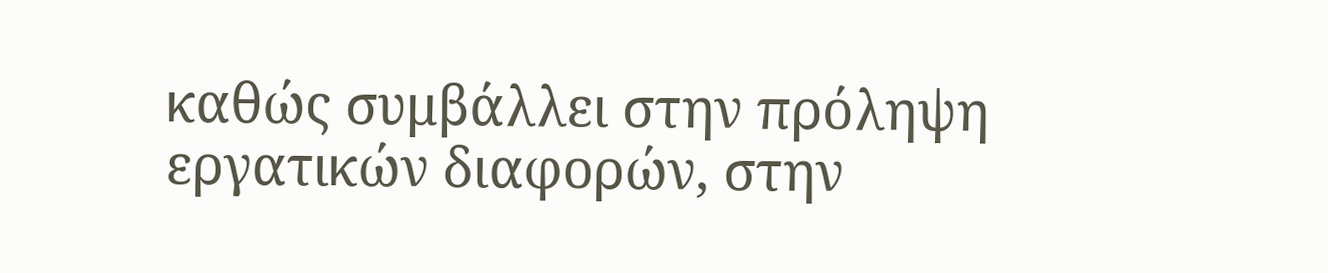καθώς συμβάλλει στην πρόληψη εργατικών διαφορών, στην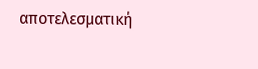αποτελεσματική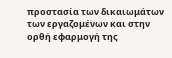προστασία των δικαιωμάτων των εργαζομένων και στην ορθή εφαρμογή της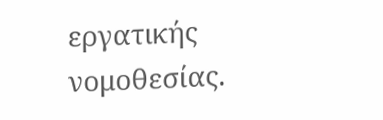εργατικής νομοθεσίας.